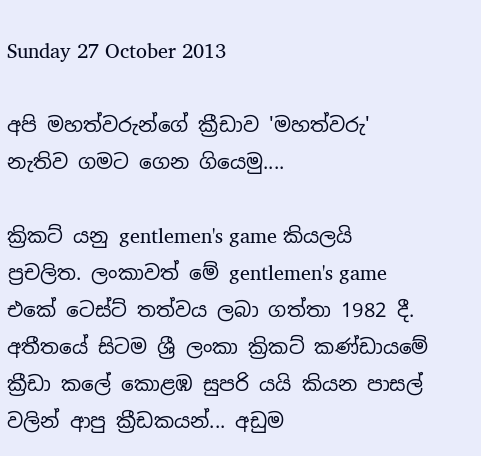Sunday 27 October 2013

අපි මහත්වරුන්ගේ ක්‍රීඩාව 'මහත්වරු' නැතිව ගමට ගෙන ගියෙමු....

ක්‍රිකට් යනු gentlemen's game කියලයි ප්‍රචලිත. ලංකාවත් මේ gentlemen's game එකේ ටෙස්ට් තත්වය ලබා ගත්තා 1982 දී. අතීතයේ සිටම ශ්‍රී ලංකා ක්‍රිකට් කණ්ඩායමේ ක්‍රීඩා කලේ කොළඹ සුපරි යයි කියන පාසල් වලින් ආපු ක්‍රීඩකයන්... අඩුම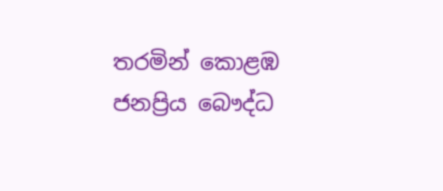තරමින් කොළඹ ජනප්‍රිය බෞද්ධ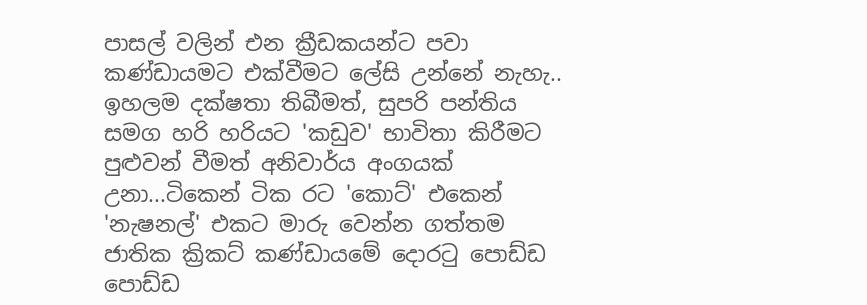පාසල් වලින් එන ක්‍රීඩකයන්ට පවා කණ්ඩායමට එක්වීමට ලේසි උන්නේ නැහැ.. ඉහලම දක්ෂතා තිබීමත්, සුපරි පන්තිය සමග හරි හරියට 'කඩුව' භාවිතා කිරීමට පුළුවන් වීමත් අනිවාර්ය අංගයක් උනා...ටිකෙන් ටික රට 'කොට්' එකෙන් 'නැෂනල්' එකට මාරු වෙන්න ගත්තම ජාතික ක්‍රිකට් කණ්ඩායමේ දොරටු පොඩ්ඩ පොඩ්ඩ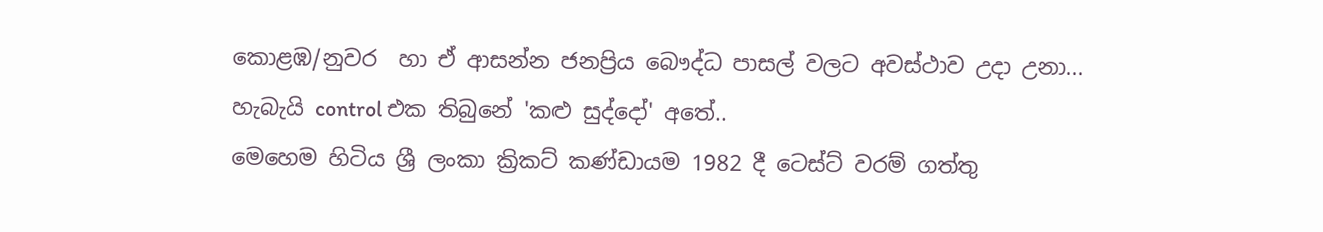කොළඹ/නුවර  හා ඒ ආසන්න ජනප්‍රිය බෞද්ධ පාසල් වලට අවස්ථාව උදා උනා... හැබැයි control එක තිබුනේ 'කළු සුද්දෝ' අතේ..
මෙහෙම හිටිය ශ්‍රී ලංකා ක්‍රිකට් කණ්ඩායම 1982 දී ටෙස්ට් වරම් ගත්තු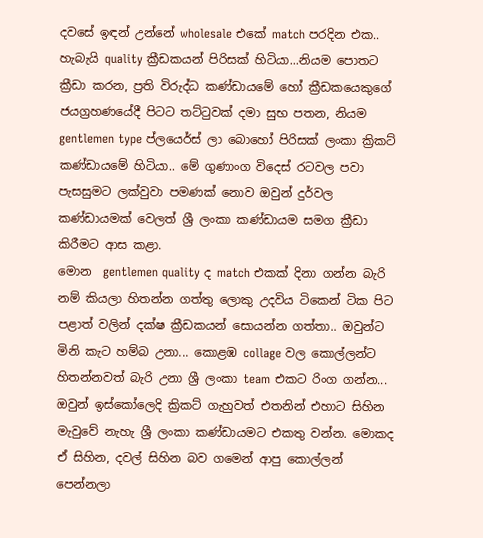දවසේ ඉඳන් උන්නේ wholesale එකේ match පරදින එක.. හැබැයි quality ක්‍රීඩකයන් පිරිසක් හිටියා...නියම පොතට ක්‍රීඩා කරන, ප්‍රති විරුද්ධ කණ්ඩායමේ හෝ ක්‍රීඩකයෙකුගේ ජයග්‍රහණයේදී පිටට තට්ටුවක් දමා සුභ පතන, නියම  gentlemen type ප්ලයෙර්ස් ලා බොහෝ පිරිසක් ලංකා ක්‍රිකට් කණ්ඩායමේ හිටියා.. මේ ගුණාංග විදෙස් රටවල පවා පැසසුමට ලක්වුවා පමණක් නොව ඔවුන් දුර්වල කණ්ඩායමක් වෙලත් ශ්‍රී ලංකා කණ්ඩායම සමග ක්‍රීඩා කිරීමට ආස කළා.
මොන  gentlemen quality ද match එකක් දිනා ගන්න බැරි නම් කියලා හිතන්න ගත්තු ලොකු උදවිය ටිකෙන් ටික පිට පළාත් වලින් දක්ෂ ක්‍රීඩකයන් සොයන්න ගත්තා.. ඔවුන්ට මිනි කැට හම්බ උනා... කොළඹ collage වල කොල්ලන්ට හිතන්නවත් බැරි උනා ශ්‍රී ලංකා team එකට රිංග ගන්න... ඔවුන් ඉස්කෝලෙදි ක්‍රිකට් ගැහුවත් එතනින් එහාට සිහින මැවුවේ නැහැ ශ්‍රී ලංකා කණ්ඩායමට එකතු වන්න. මොකද ඒ සිහින, දවල් සිහින බව ගමෙන් ආපු කොල්ලන් පෙන්නලා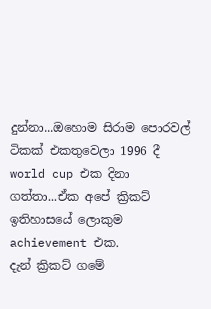දුන්නා...ඔහොම සිරාම පොරවල් ටිකක් එකතුවෙලා 1996 දී world cup එක දිනා ගත්තා...ඒක අපේ ක්‍රිකට් ඉතිහාසයේ ලොකුම achievement එක.
දැන් ක්‍රිකට් ගමේ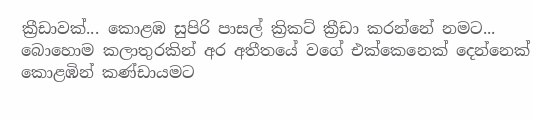ක්‍රීඩාවක්... කොළඹ සුපිරි පාසල් ක්‍රිකට් ක්‍රීඩා කරන්නේ නමට... බොහොම කලාතුරකින් අර අතීතයේ වගේ එක්කෙනෙක් දෙන්නෙක් කොළඹින් කණ්ඩායමට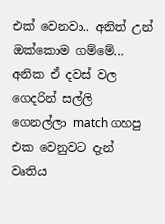එක් වෙනවා.. අනිත් උන් ඔක්කොම ගම්මේ... අනික ඒ දවස් වල ගෙදරින් සල්ලි ගෙනල්ලා match ගහපු එක වෙනුවට දැන් වෘතිය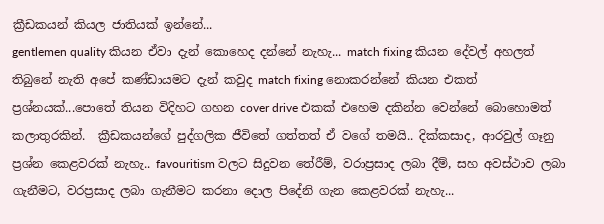ක්‍රීඩකයන් කියල ජාතියක් ඉන්නේ...
gentlemen quality කියන ඒවා දැන් කොහෙද දන්නේ නැහැ... match fixing කියන දේවල් අහලත් තිබුනේ නැති අපේ කණ්ඩායමට දැන් කවුද match fixing නොකරන්නේ කියන එකත් ප්‍රශ්නයක්...පොතේ තියන විදිහට ගහන cover drive එකක් එහෙම දකින්න වෙන්නේ බොහොමත් කලාතුරකින්.  ක්‍රීඩකයන්ගේ පුද්ගලික ජීවිතේ ගත්තත් ඒ වගේ තමයි.. දික්කසාද, ආරවුල් ගෑනු ප්‍රශ්න කෙළවරක් නැහැ.. favouritism වලට සිදුවන තේරීම්, වරාප්‍රසාද ලබා දීම්, සහ අවස්ථාව ලබා ගැනීමට, වරප්‍රසාද ලබා ගැනීමට කරනා දොල පිදේනි ගැන කෙළවරක් නැහැ...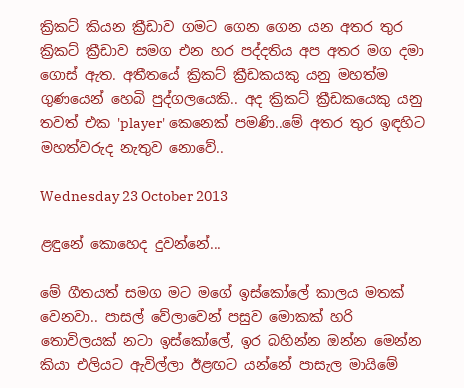ක්‍රිකට් කියන ක්‍රීඩාව ගමට ගෙන ගෙන යන අතර තුර  ක්‍රිකට් ක්‍රීඩාව සමග එන හර පද්දතිය අප අතර මග දමා ගොස් ඇත. අතීතයේ ක්‍රිකට් ක්‍රීඩකයකු යනු මහත්ම ගුණයෙන් හෙබි පුද්ගලයෙකි.. අද ක්‍රිකට් ක්‍රීඩකයෙකු යනු තවත් එක 'player' කෙනෙක් පමණි..මේ අතර තුර ඉඳහිට මහත්වරුද නැතුව නොවේ..

Wednesday 23 October 2013

ළඳුනේ කොහෙද දුවන්නේ...

මේ ගීතයත් සමග මට මගේ ඉස්කෝලේ කාලය මතක් වෙනවා.. පාසල් වේලාවෙන් පසුව මොකක් හරි තොවිලයක් නටා ඉස්කෝලේ, ඉර බහින්න ඔන්න මෙන්න කියා එලියට ඇවිල්ලා ඊළඟට යන්නේ පාසැල මායිමේ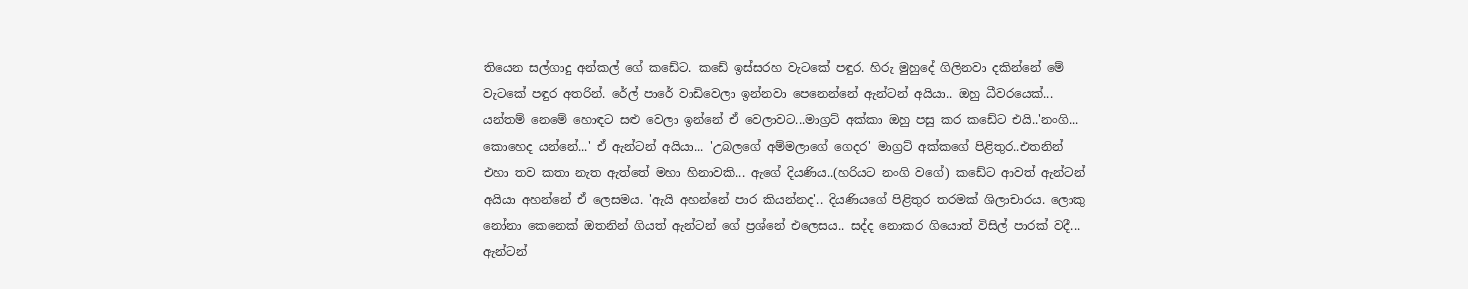තියෙන සල්ගාදු අන්කල් ගේ කඩේට. කඩේ ඉස්සරහ වැටකේ පඳුර. හිරු මුහුදේ ගිලිනවා දකින්නේ මේ වැටකේ පඳුර අතරින්. රේල් පාරේ වාඩිවෙලා ඉන්නවා පෙනෙන්නේ ඇන්ටන් අයියා.. ඔහු ධීවරයෙක්... යන්තම් නෙමේ හොඳට සළු වෙලා ඉන්නේ ඒ වෙලාවට...මාග්‍රට් අක්කා ඔහු පසු කර කඩේට එයි..'නංගි... කොහෙද යන්නේ...' ඒ ඇන්ටන් අයියා... 'උබලගේ අම්මලාගේ ගෙදර' මාග්‍රට් අක්කගේ පිළිතුර..එතනින් එහා තව කතා නැත ඇත්තේ මහා හිනාවකි... ඇගේ දියණිය..(හරියට නංගි වගේ) කඩේට ආවත් ඇන්ටන් අයියා අහන්නේ ඒ ලෙසමය. 'ඇයි අහන්නේ පාර කියන්නද'.. දියණියගේ පිළිතුර තරමක් ශිලාචාරය. ලොකු නෝනා කෙනෙක් ඔතනින් ගියත් ඇන්ටන් ගේ ප්‍රශ්නේ එලෙසය.. සද්ද නොකර ගියොත් විසිල් පාරක් වදී... ඇන්ටන්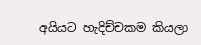අයියට හැදිච්චකම කියලා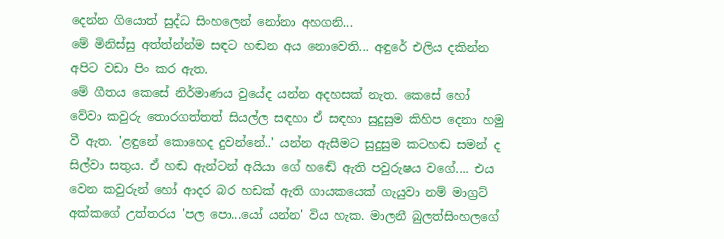දෙන්න ගියොත් සුද්ධ සිංහලෙන් නෝනා අහගනි...
මේ මිනිස්සු අත්ත්න්න්ම සඳට හඬන අය නොවෙති... අඳුරේ එලිය දකින්න අපිට වඩා පිං කර ඇත.
මේ ගීතය කෙසේ නිර්මාණය වුයේද යන්න අදහසක් නැත. කෙසේ හෝ වේවා කවුරු තොරගත්තත් සියල්ල සඳහා ඒ සඳහා සුදුසුම කිහිප දෙනා හමු වී ඇත. 'ළඳුනේ කොහෙද දුවන්නේ..' යන්න ඇසීමට සුදුසුම කටහඬ සමන් ද සිල්වා සතුය. ඒ හඬ ඇන්ටන් අයියා ගේ හඬේ ඇති පවුරුෂය වගේ.... එය වෙන කවුරුන් හෝ ආදර බර හඩක් ඇති ගායකයෙක් ගැයුවා නම් මාග්‍රට් අක්කගේ උත්තරය 'පල පො...යෝ යන්න' විය හැක. මාලනී බුලත්සිංහලගේ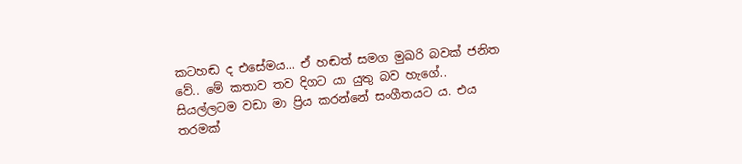කටහඬ ද එසේමය... ඒ හඬත් සමග මුඛරි බවක් ජනිත වේ.. මේ කතාව තව දිගට යා යුතු බව හැගේ..
සියල්ලටම වඩා මා ප්‍රිය කරන්නේ සංගීතයට ය. එය තරමක්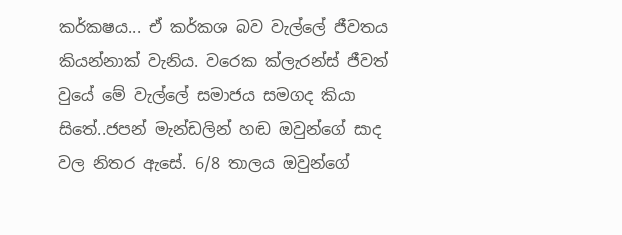කර්කෂය... ඒ කර්කශ බව වැල්ලේ ජීවතය කියන්නාක් වැනිය. වරෙක ක්ලැරන්ස් ජීවත් වුයේ මේ වැල්ලේ සමාජය සමගද කියා සිතේ..ජපන් මැන්ඩලින් හඬ ඔවුන්ගේ සාද වල නිතර ඇසේ. 6/8 තාලය ඔවුන්ගේ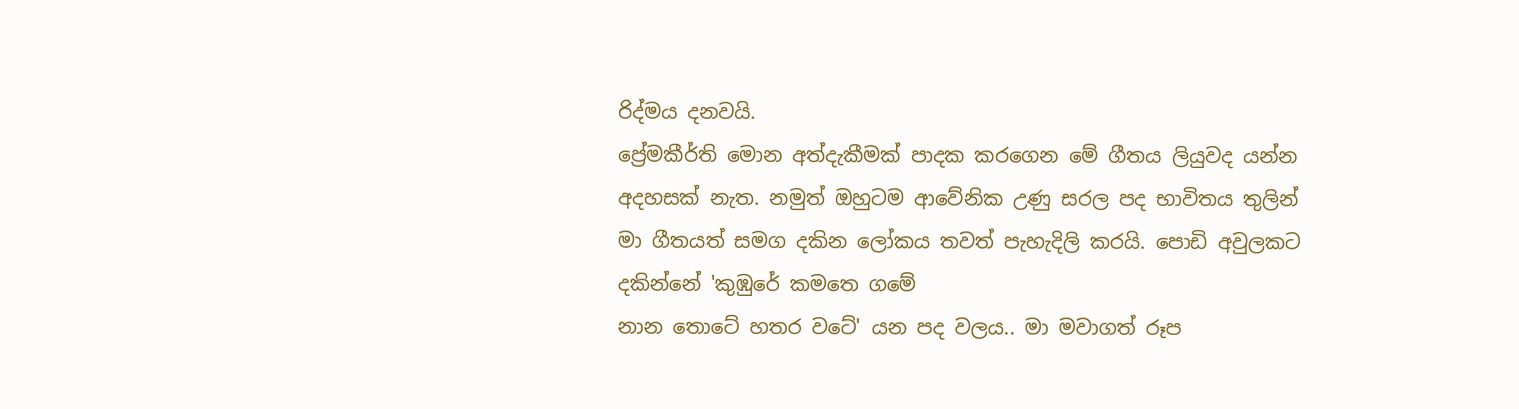රිද්මය දනවයි.
ප්‍රේමකීර්ති මොන අත්දැකීමක් පාදක කරගෙන මේ ගීතය ලියුවද යන්න අදහසක් නැත. නමුත් ඔහුටම ආවේනික උණු සරල පද භාවිතය තුලින් මා ගීතයත් සමග දකින ලෝකය තවත් පැහැදිලි කරයි. පොඩි අවුලකට දකින්නේ 'කුඹුරේ කමතෙ ගමේ
නාන තොටේ හතර වටේ' යන පද වලය.. මා මවාගත් රූප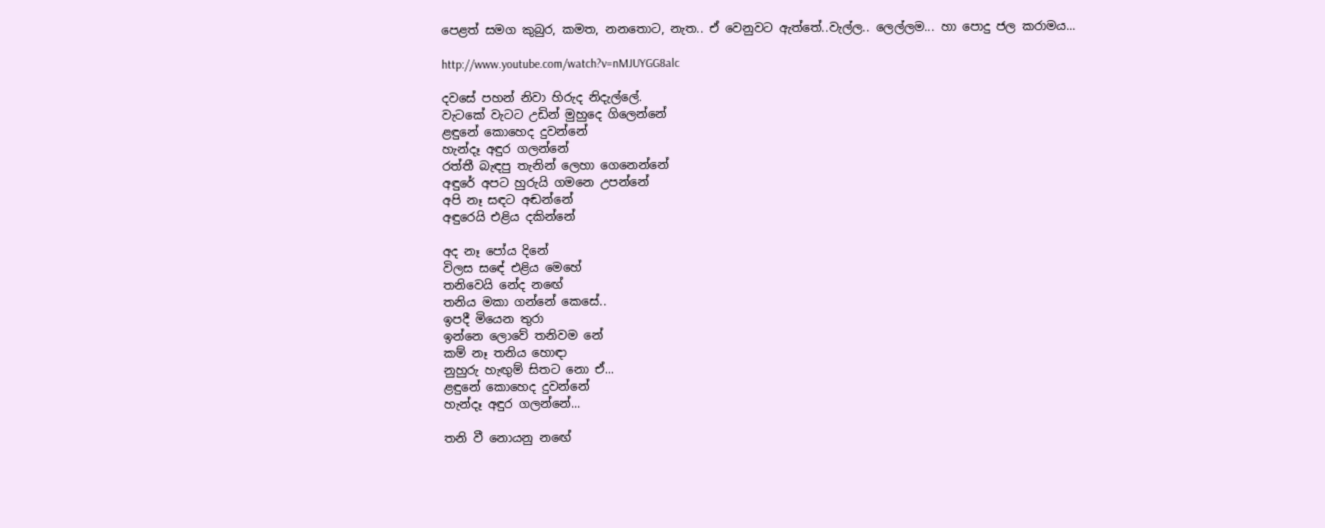පෙළත් සමග කුබුර, කමත, නනතොට, නැත.. ඒ වෙනුවට ඇත්තේ..වැල්ල.. ලෙල්ලම... හා පොදු ජල කරාමය...

http://www.youtube.com/watch?v=nMJUYGG8alc

දවසේ පහන් නිවා හිරුද නිදැල්ලේ.
වැටකේ වැටට උඩින් මුහුදෙ ගිලෙන්නේ
ළඳුනේ කොහෙද දුවන්නේ
හැන්දෑ අඳුර ගලන්නේ
රත්තී බැඳපු තැනින් ලෙහා ගෙනෙන්නේ
අඳුරේ අපට හුරුයි ගමනෙ උපන්නේ
අපි නෑ සඳට අඬන්නේ
අඳුරෙයි එළිය දකින්නේ

අද නෑ පෝය දිනේ
විලස සඳේ එළිය මෙහේ
තනිවෙයි නේද නඟේ
තනිය මකා ගන්නේ කෙසේ..
ඉපදී මියෙන තුරා
ඉන්නෙ ලොවේ තනිවම නේ
කම් නෑ තනිය හොඳා
නුහුරු හැඟුම් සිතට නො ඒ...
ළඳුනේ කොහෙද දුවන්නේ
හැන්දෑ අඳුර ගලන්නේ...

තනි වී නොයනු නඟේ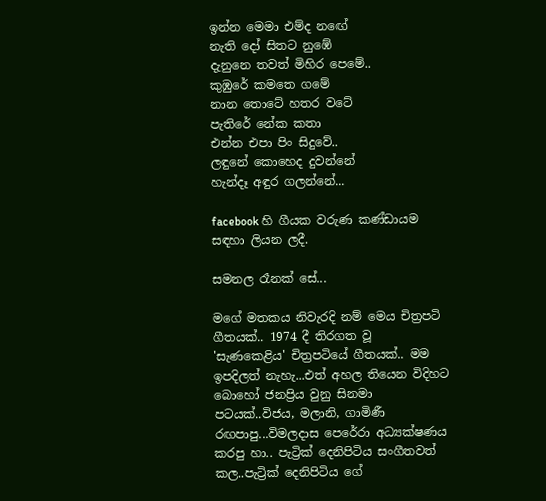ඉන්න මෙමා එම්ද නඟේ
නැති දෝ සිතට නුඹේ
දැනුනෙ තවත් මිහිර පෙමේ..
කුඹුරේ කමතෙ ගමේ
නාන තොටේ හතර වටේ
පැතිරේ නේක කතා
එන්න එපා පිං සිදුවේ..
ලඳුනේ කොහෙද දුවන්නේ
හැන්දෑ අඳුර ගලන්නේ...

facebook හි ගීයක වරුණ කණ්ඩායම සඳහා ලියන ලදී.

සමනල රෑනක් සේ...

මගේ මතකය නිවැරදි නම් මෙය චිත්‍රපටි ගීතයක්.. 1974 දී තිරගත වූ 'සැණකෙළිය' චිත්‍රපටියේ ගීතයක්.. මම ඉපදිලත් නැහැ...එත් අහල තියෙන විදිහට බොහෝ ජනප්‍රිය වුනු සිනමා පටයක්..විජය, මලානි, ගාමිණී රඟපාපු...විමලදාස පෙරේරා අධ්‍යක්ෂණය කරපු හා.. පැට්‍රික් දෙනිපිටිය සංගීතවත් කල..පැට්‍රික් දෙනිපිටිය ගේ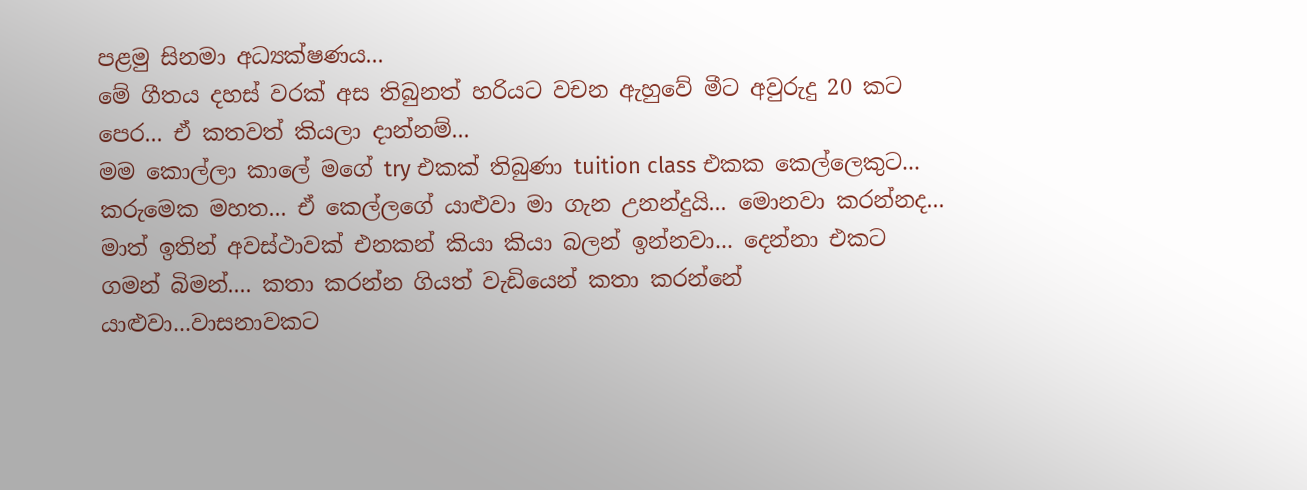පළමු සිනමා අධ්‍යක්ෂණය...
මේ ගීතය දහස් වරක් අස තිබුනත් හරියට වචන ඇහුවේ මීට අවුරුදු 20 කට පෙර... ඒ කතවත් කියලා දාන්නම්...
මම කොල්ලා කාලේ මගේ try එකක් තිබුණා tuition class එකක කෙල්ලෙකුට... කරුමෙක මහත... ඒ කෙල්ලගේ යාළුවා මා ගැන උනන්දුයි... මොනවා කරන්නද... මාත් ඉතින් අවස්ථාවක් එනකන් කියා කියා බලන් ඉන්නවා... දෙන්නා එකට ගමන් බිමන්.... කතා කරන්න ගියත් වැඩියෙන් කතා කරන්නේ යාළුවා...වාසනාවකට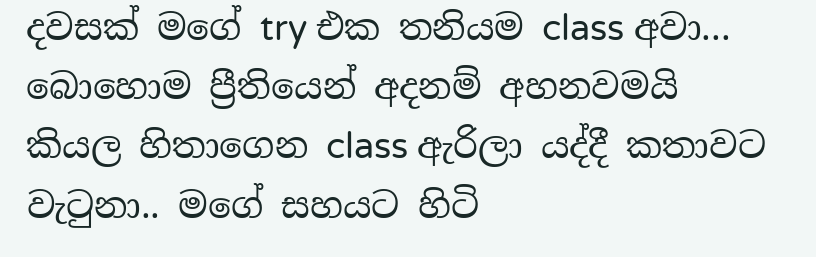දවසක් මගේ try එක තනියම class අවා... බොහොම ප්‍රීතියෙන් අදනම් අහනවමයි කියල හිතාගෙන class ඇරිලා යද්දී කතාවට වැටුනා.. මගේ සහයට හිටි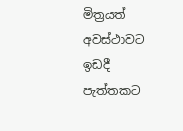මිත්‍රයත් අවස්ථාවට ඉඩදී පැත්තකට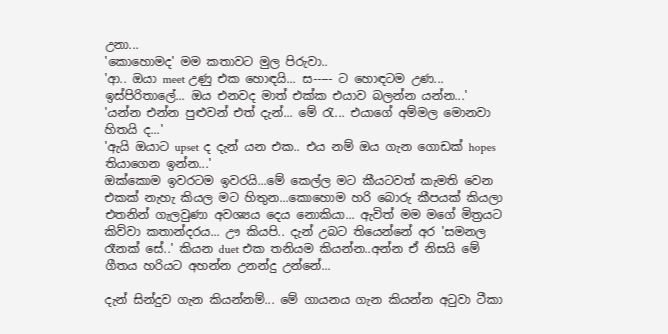උනා...
'කොහොමද' මම කතාවට මුල පිරුවා..
'ආ.. ඔයා meet උණු එක හොඳයි... ස----- ට හොඳටම උණ... ඉස්පිරිතාලේ... ඔය එනවද මාත් එක්ක එයාව බලන්න යන්න...'
'යන්න එන්න පුළුවන් එත් දැන්... මේ රැ... එයාගේ අම්මල මොනවා හිතයි ද...'
'ඇයි ඔයාට upset ද දැන් යන එක.. එය නම් ඔය ගැන ගොඩක් hopes තියාගෙන ඉන්න...'
ඔක්කොම ඉවරටම ඉවරයි...මේ කෙල්ල මට කීයටවත් කැමති වෙන එකක් නැහැ කියල මට හිතුන...කොහොම හරි බොරු කීපයක් කියලා එතනින් ගැලවුණා අවශ්‍යය දෙය නොකියා... ඇවිත් මම මගේ මිත්‍රයට කිව්වා කතාන්දරය... ඌ කියපි.. දැන් උබට තියෙන්නේ අර 'සමනල රෑනක් සේ..' කියන duet එක තනියම කියන්න..අන්න ඒ නිසයි මේ ගීතය හරියට අහන්න උනන්දු උන්නේ...

දැන් සින්දුව ගැන කියන්නම්... මේ ගායනය ගැන කියන්න අටුවා ටීකා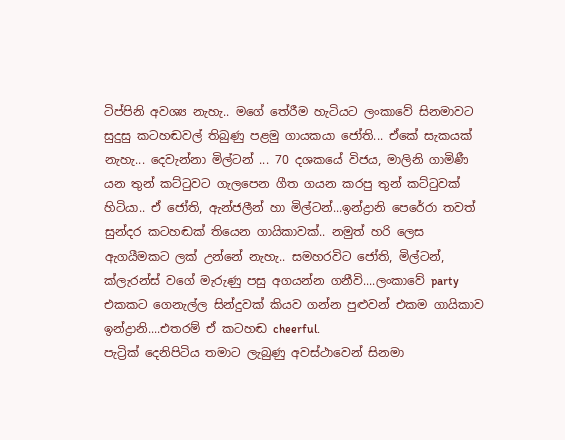ටිප්පිනි අවශ්‍ය නැහැ.. මගේ තේරීම හැටියට ලංකාවේ සිනමාවට සුදුසු කටහඬවල් තිබුණු පළමු ගායකයා ජෝති... ඒකේ සැකයක් නැහැ... දෙවැන්නා මිල්ටන් ... 70 දශකයේ විජය, මාලිනි ගාමිණී යන තුන් කට්ටුවට ගැලපෙන ගීත ගයන කරපු තුන් කට්ටුවක් හිටියා.. ඒ ජෝති, ඇන්ජලීන් හා මිල්ටන්...ඉන්ද්‍රානි පෙරේරා තවත් සුන්දර කටහඬක් තියෙන ගායිකාවක්.. නමුත් හරි ලෙස ඇගයීමකට ලක් උන්නේ නැහැ.. සමහරවිට ජෝති, මිල්ටන්, ක්ලැරන්ස් වගේ මැරුණු පසු අගයන්න ගනීවි....ලංකාවේ party එකකට ගෙනැල්ල සින්දුවක් කියව ගන්න පුළුවන් එකම ගායිකාව ඉන්ද්‍රානි....එතරම් ඒ කටහඬ cheerful.
පැට්‍රික් දෙනිපිටිය තමාට ලැබුණු අවස්ථාවෙන් සිනමා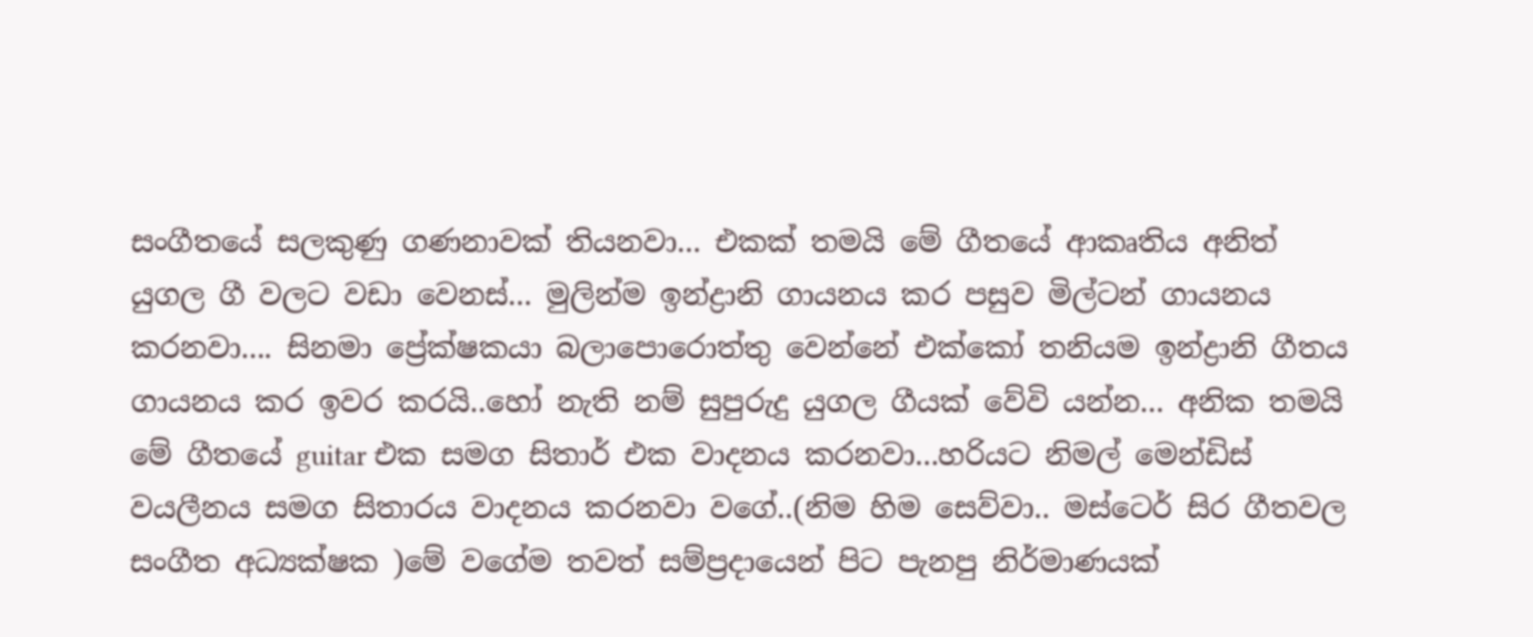සංගීතයේ සලකුණු ගණනාවක් තියනවා... එකක් තමයි මේ ගීතයේ ආකෘතිය අනිත් යුගල ගී වලට වඩා වෙනස්... මුලින්ම ඉන්ද්‍රානි ගායනය කර පසුව මිල්ටන් ගායනය කරනවා.... සිනමා ප්‍රේක්ෂකයා බලාපොරොත්තු වෙන්නේ එක්කෝ තනියම ඉන්ද්‍රානි ගීතය ගායනය කර ඉවර කරයි..හෝ නැති නම් සුපුරුදු යුගල ගීයක් වේවි යන්න... අනික තමයි මේ ගීතයේ guitar එක සමග සිතාර් එක වාදනය කරනවා...හරියට නිමල් මෙන්ඩිස් වයලීනය සමග සිතාරය වාදනය කරනවා වගේ..(නිම හිම සෙව්වා.. මස්ටෙර් සිර ගීතවල සංගීත අධ්‍යක්ෂක )මේ වගේම තවත් සම්ප්‍රදායෙන් පිට පැනපු නිර්මාණයක්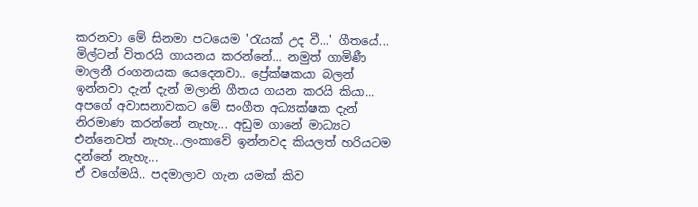කරනවා මේ සිනමා පටයෙම 'රැයක් උද වී...' ගීතයේ... මිල්ටන් විතරයි ගායනය කරන්නේ... නමුත් ගාමිණී මාලනී රංගනයක යෙදෙනවා.. ප්‍රේක්ෂකයා බලන් ඉන්නවා දැන් දැන් මලානි ගීතය ගයන කරයි කියා...
අපගේ අවාසනාවකට මේ සංගීත අධ්‍යක්ෂක දැන් නිරමාණ කරන්නේ නැහැ... අඩුම ගානේ මාධ්‍යට එන්නෙවත් නැහැ...ලංකාවේ ඉන්නවද කියලත් හරියටම දන්නේ නැහැ...
ඒ වගේමයි.. පදමාලාව ගැන යමක් කිව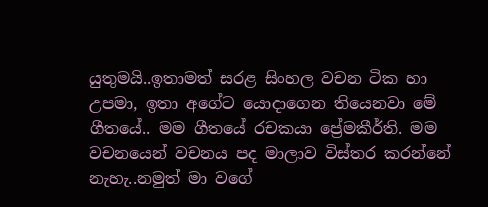යුතුමයි..ඉතාමත් සරළ සිංහල වචන ටික හා උපමා, ඉතා අගේට යොදාගෙන තියෙනවා මේ ගීතයේ.. මම ගීතයේ රචකයා ප්‍රේමකීර්ති. මම වචනයෙන් වචනය පද මාලාව විස්තර කරන්නේ නැහැ..නමුත් මා වගේ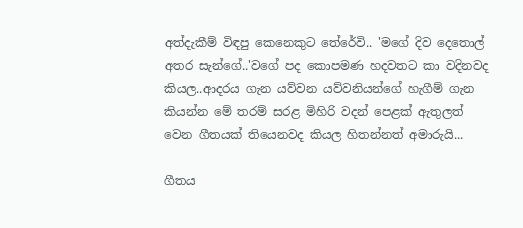අත්දැකීම් විඳපු කෙනෙකුට තේරේවි.. 'මගේ දිව දෙතොල් අතර සැන්ගේ..'වගේ පද කොපමණ හදවතට කා වදිනවද කියල..ආදරය ගැන යව්වන යව්වනියන්ගේ හැගීම් ගැන කියන්න මේ තරම් සරළ මිහිරි වදන් පෙළක් ඇතුලත් වෙන ගීතයක් තියෙනවද කියල හිතන්නත් අමාරුයි...

ගීතය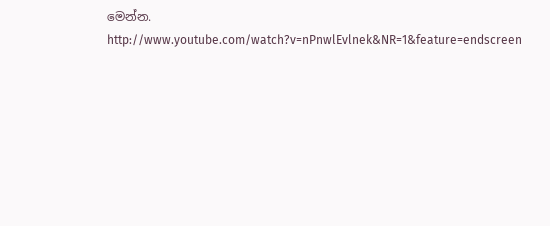මෙන්න.
http://www.youtube.com/watch?v=nPnwlEvlnek&NR=1&feature=endscreen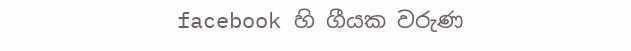facebook හි ගීයක වරුණ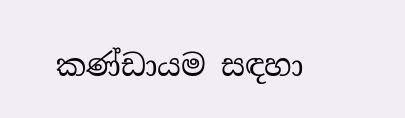කණ්ඩායම සඳහා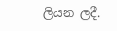ලියන ලදී.